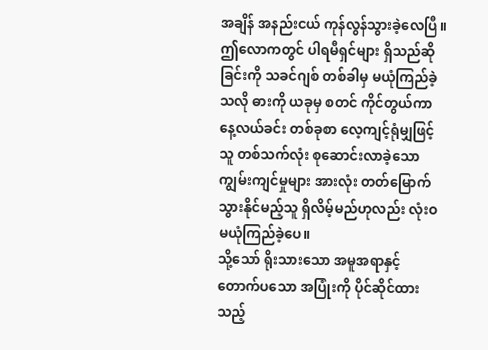အချိန် အနည်းငယ် ကုန်လွန်သွားခဲ့လေပြီ။
ဤလောကတွင် ပါရမီရှင်များ ရှိသည်ဆိုခြင်းကို သခင်ဂျစ် တစ်ခါမှ မယုံကြည်ခဲ့သလို ဓားကို ယခုမှ စတင် ကိုင်တွယ်ကာ နေ့လယ်ခင်း တစ်ခုစာ လေ့ကျင့်ရုံမျှဖြင့် သူ တစ်သက်လုံး စုဆောင်းလာခဲ့သော ကျွမ်းကျင်မှုများ အားလုံး တတ်မြောက်သွားနိုင်မည့်သူ ရှိလိမ့်မည်ဟုလည်း လုံးဝ မယုံကြည်ခဲ့ပေ။
သို့သော် ရိုးသားသော အမူအရာနှင့် တောက်ပသော အပြုံးကို ပိုင်ဆိုင်ထားသည့်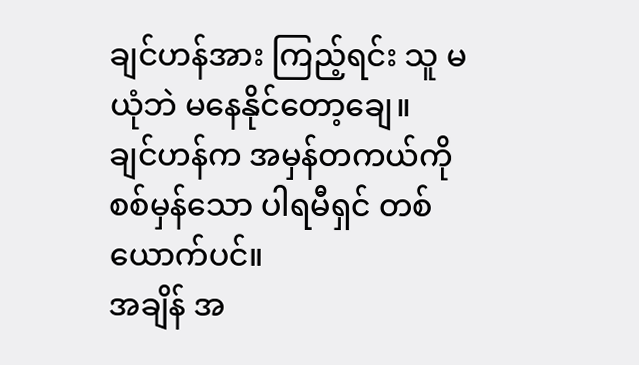ချင်ဟန်အား ကြည့်ရင်း သူ မယုံဘဲ မနေနိုင်တော့ချေ။
ချင်ဟန်က အမှန်တကယ်ကို စစ်မှန်သော ပါရမီရှင် တစ်ယောက်ပင်။
အချိန် အ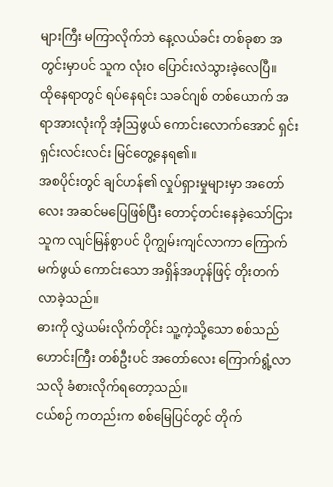များကြီး မကြာလိုက်ဘဲ နေ့လယ်ခင်း တစ်ခုစာ အတွင်းမှာပင် သူက လုံးဝ ပြောင်းလဲသွားခဲ့လေပြီ။
ထိုနေရာတွင် ရပ်နေရင်း သခင်ဂျစ် တစ်ယောက် အရာအားလုံးကို အံ့ဩဖွယ် ကောင်းလောက်အောင် ရှင်းရှင်းလင်းလင်း မြင်တွေ့နေရ၏။
အစပိုင်းတွင် ချင်ဟန်၏ လှုပ်ရှားမှုများမှာ အတော်လေး အဆင်မပြေဖြစ်ပြီး တောင့်တင်းနေခဲ့သော်ငြား သူက လျင်မြန်စွာပင် ပိုကျွမ်းကျင်လာကာ ကြောက်မက်ဖွယ် ကောင်းသော အရှိန်အဟုန်ဖြင့် တိုးတက်လာခဲ့သည်။
ဓားကို လွှဲယမ်းလိုက်တိုင်း သူ့ကဲ့သို့သော စစ်သည်ဟောင်းကြီး တစ်ဦးပင် အတော်လေး ကြောက်ရွံ့လာသလို ခံစားလိုက်ရတော့သည်။
ငယ်စဉ် ကတည်းက စစ်မြေပြင်တွင် တိုက်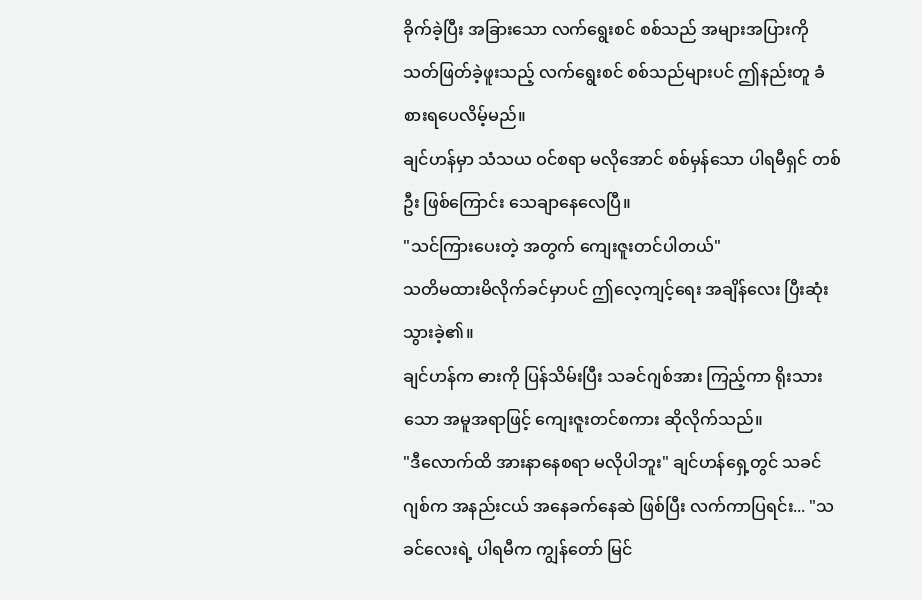ခိုက်ခဲ့ပြီး အခြားသော လက်ရွေးစင် စစ်သည် အများအပြားကို သတ်ဖြတ်ခဲ့ဖူးသည့် လက်ရွေးစင် စစ်သည်များပင် ဤနည်းတူ ခံစားရပေလိမ့်မည်။
ချင်ဟန်မှာ သံသယ ဝင်စရာ မလိုအောင် စစ်မှန်သော ပါရမီရှင် တစ်ဦး ဖြစ်ကြောင်း သေချာနေလေပြီ။
"သင်ကြားပေးတဲ့ အတွက် ကျေးဇူးတင်ပါတယ်"
သတိမထားမိလိုက်ခင်မှာပင် ဤလေ့ကျင့်ရေး အချိန်လေး ပြီးဆုံးသွားခဲ့၏။
ချင်ဟန်က ဓားကို ပြန်သိမ်းပြီး သခင်ဂျစ်အား ကြည့်ကာ ရိုးသားသော အမူအရာဖြင့် ကျေးဇူးတင်စကား ဆိုလိုက်သည်။
"ဒီလောက်ထိ အားနာနေစရာ မလိုပါဘူး" ချင်ဟန်ရှေ့တွင် သခင်ဂျစ်က အနည်းငယ် အနေခက်နေဆဲ ဖြစ်ပြီး လက်ကာပြရင်း... "သခင်လေးရဲ့ ပါရမီက ကျွန်တော် မြင်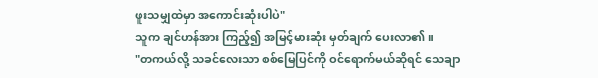ဖူးသမျှထဲမှာ အကောင်းဆုံးပါပဲ"
သူက ချင်ဟန်အား ကြည့်၍ အမြင့်မားဆုံး မှတ်ချက် ပေးလာ၏။
"တကယ်လို့ သခင်လေးသာ စစ်မြေပြင်ကို ဝင်ရောက်မယ်ဆိုရင် သေချာ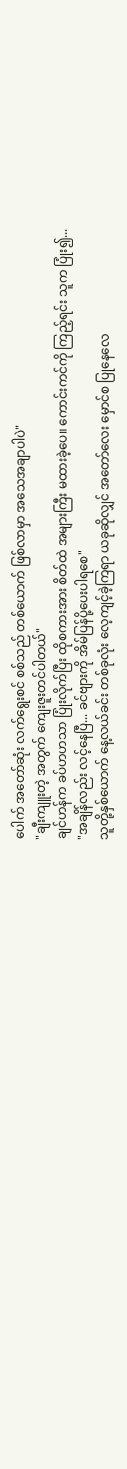ပေါက် အတော်ဆုံး လက်ရွေးစင် စစ်သည် တစ်ယောက် ဖြစ်လာမှာ အသေအချာပါပဲ"
"ချီးကျူးတဲ့ အတွက် ကျေးဇူးတင်ပါတယ်"
ချင်ဟန်က ခပ်ဟဟသာ ပြုံးလိုက်ပြီး ထိုစကားအား စိတ်ထဲ အများကြီး မထားခဲ့ပေ။ ကောင်းကင်ကို ကြည့်ရင်း သူက ပြုံး၍...
"အချိန်လည်း လင့်နေပြီ... ခင်ဗျားကို အိမ်ပြန်ပို့ပေးပါရစေ"
သူတို့နှစ်ယောက် နေ့လယ်ခင်း တစ်ခုလုံး လေ့ကျင့်ခဲ့ကြရာ ယခုဆိုလျှင် အတော်လေး မှောင်စ ပြုနေလေ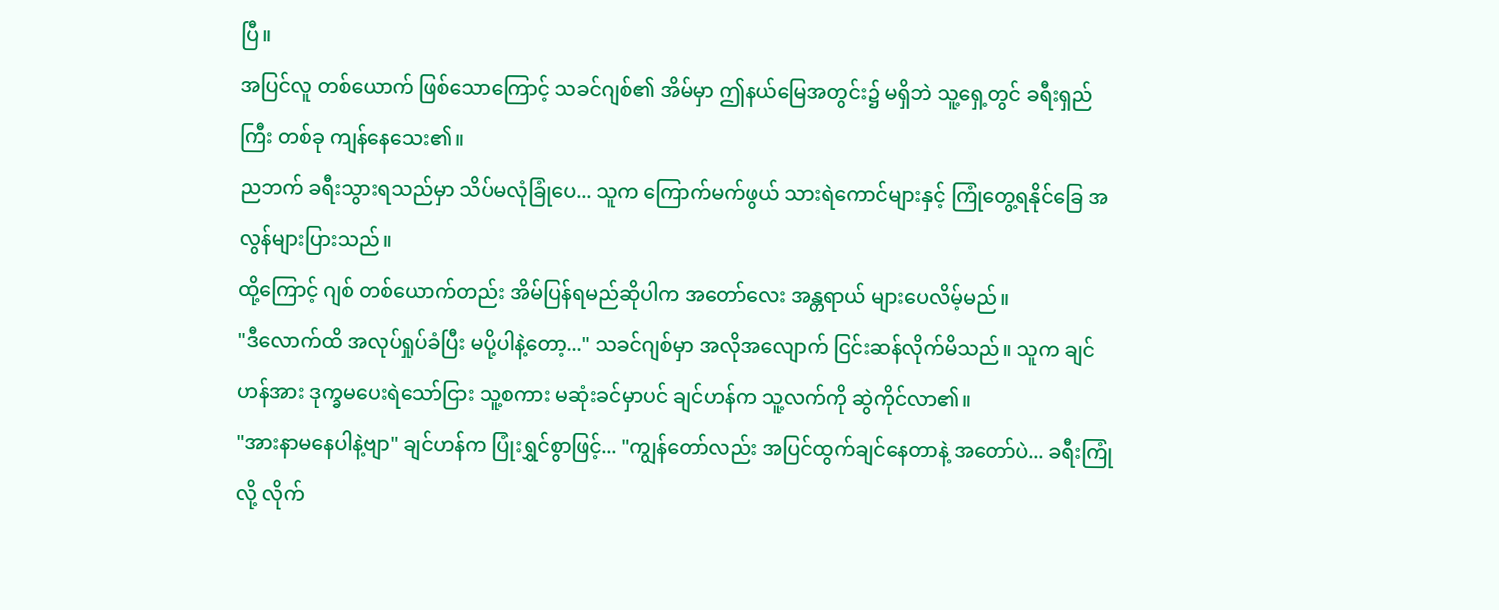ပြီ။
အပြင်လူ တစ်ယောက် ဖြစ်သောကြောင့် သခင်ဂျစ်၏ အိမ်မှာ ဤနယ်မြေအတွင်း၌ မရှိဘဲ သူ့ရှေ့တွင် ခရီးရှည်ကြီး တစ်ခု ကျန်နေသေး၏။
ညဘက် ခရီးသွားရသည်မှာ သိပ်မလုံခြုံပေ... သူက ကြောက်မက်ဖွယ် သားရဲကောင်များနှင့် ကြုံတွေ့ရနိုင်ခြေ အလွန်များပြားသည်။
ထို့ကြောင့် ဂျစ် တစ်ယောက်တည်း အိမ်ပြန်ရမည်ဆိုပါက အတော်လေး အန္တရာယ် များပေလိမ့်မည်။
"ဒီလောက်ထိ အလုပ်ရှုပ်ခံပြီး မပို့ပါနဲ့တော့..." သခင်ဂျစ်မှာ အလိုအလျောက် ငြင်းဆန်လိုက်မိသည်။ သူက ချင်ဟန်အား ဒုက္ခမပေးရဲသော်ငြား သူ့စကား မဆုံးခင်မှာပင် ချင်ဟန်က သူ့လက်ကို ဆွဲကိုင်လာ၏။
"အားနာမနေပါနဲ့ဗျာ" ချင်ဟန်က ပြုံးရွှင်စွာဖြင့်... "ကျွန်တော်လည်း အပြင်ထွက်ချင်နေတာနဲ့ အတော်ပဲ... ခရီးကြုံလို့ လိုက်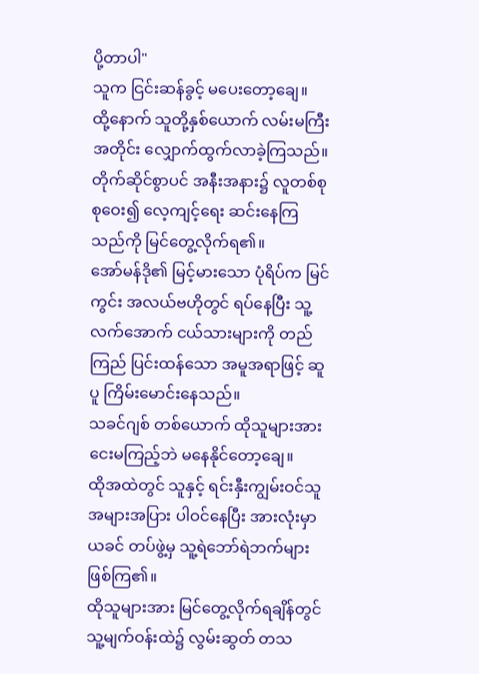ပို့တာပါ"
သူက ငြင်းဆန်ခွင့် မပေးတော့ချေ။
ထို့နောက် သူတို့နှစ်ယောက် လမ်းမကြီး အတိုင်း လျှောက်ထွက်လာခဲ့ကြသည်။
တိုက်ဆိုင်စွာပင် အနီးအနား၌ လူတစ်စု စုဝေး၍ လေ့ကျင့်ရေး ဆင်းနေကြသည်ကို မြင်တွေ့လိုက်ရ၏။
အော်မန်ဒို၏ မြင့်မားသော ပုံရိပ်က မြင်ကွင်း အလယ်ဗဟိုတွင် ရပ်နေပြီး သူ့လက်အောက် ငယ်သားများကို တည်ကြည် ပြင်းထန်သော အမူအရာဖြင့် ဆူပူ ကြိမ်းမောင်းနေသည်။
သခင်ဂျစ် တစ်ယောက် ထိုသူများအား ငေးမကြည့်ဘဲ မနေနိုင်တော့ချေ။
ထိုအထဲတွင် သူနှင့် ရင်းနှီးကျွမ်းဝင်သူ အများအပြား ပါဝင်နေပြီး အားလုံးမှာ ယခင် တပ်ဖွဲ့မှ သူ့ရဲဘော်ရဲဘက်များ ဖြစ်ကြ၏။
ထိုသူများအား မြင်တွေ့လိုက်ရချိန်တွင် သူ့မျက်ဝန်းထဲ၌ လွမ်းဆွတ် တသ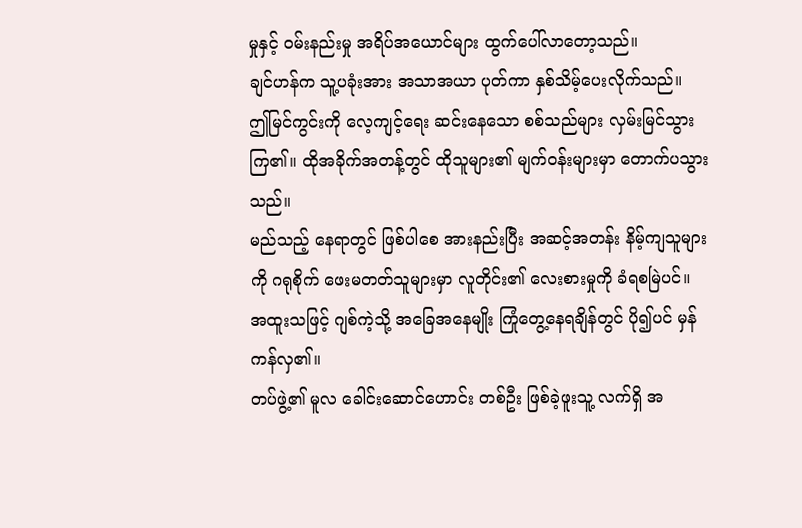မှုနှင့် ဝမ်းနည်းမှု အရိပ်အယောင်များ ထွက်ပေါ်လာတော့သည်။
ချင်ဟန်က သူ့ပခုံးအား အသာအယာ ပုတ်ကာ နှစ်သိမ့်ပေးလိုက်သည်။
ဤမြင်ကွင်းကို လေ့ကျင့်ရေး ဆင်းနေသော စစ်သည်များ လှမ်းမြင်သွားကြ၏။ ထိုအခိုက်အတန့်တွင် ထိုသူများ၏ မျက်ဝန်းများမှာ တောက်ပသွားသည်။
မည်သည့် နေရာတွင် ဖြစ်ပါစေ အားနည်းပြီး အဆင့်အတန်း နိမ့်ကျသူများကို ဂရုစိုက် ဖေးမတတ်သူများမှာ လူတိုင်း၏ လေးစားမှုကို ခံရစမြဲပင်။
အထူးသဖြင့် ဂျစ်ကဲ့သို့ အခြေအနေမျိုး ကြုံတွေ့နေရချိန်တွင် ပို၍ပင် မှန်ကန်လှ၏။
တပ်ဖွဲ့၏ မူလ ခေါင်းဆောင်ဟောင်း တစ်ဦး ဖြစ်ခဲ့ဖူးသူ့ လက်ရှိ အ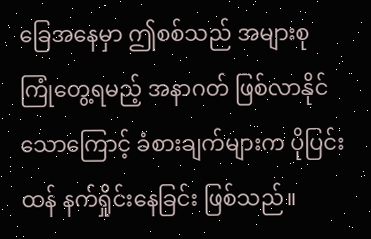ခြေအနေမှာ ဤစစ်သည် အများစု ကြုံတွေ့ရမည့် အနာဂတ် ဖြစ်လာနိုင်သောကြောင့် ခံစားချက်များက ပိုပြင်းထန် နက်ရှိုင်းနေခြင်း ဖြစ်သည်။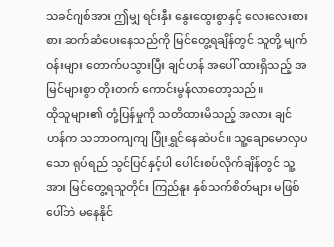သခင်ဂျစ်အား ဤမျှ ရင်းနှီး နွေးထွေးစွာနှင့် လေးလေးစားစား ဆက်ဆံပေးနေသည်ကို မြင်တွေ့ရချိန်တွင် သူတို့ မျက်ဝန်းများ တောက်ပသွားပြီး ချင်ဟန် အပေါ် ထားရှိသည့် အမြင်များစွာ တိုးတက် ကောင်းမွန်လာတော့သည်။
ထိုသူများ၏ တုံ့ပြန်မှုကို သတိထားမိသည့် အလား ချင်ဟန်က သဘာဝကျကျ ပြုံးရွှင်နေဆဲပင်။ သူ့ချောမောလှပသော ရုပ်ရည် သွင်ပြင်နှင့်ပါ ပေါင်းစပ်လိုက်ချိန်တွင် သူ့အား မြင်တွေ့ရသူတိုင်း ကြည်နူး နှစ်သက်စိတ်များ မဖြစ်ပေါ်ဘဲ မနေနိုင်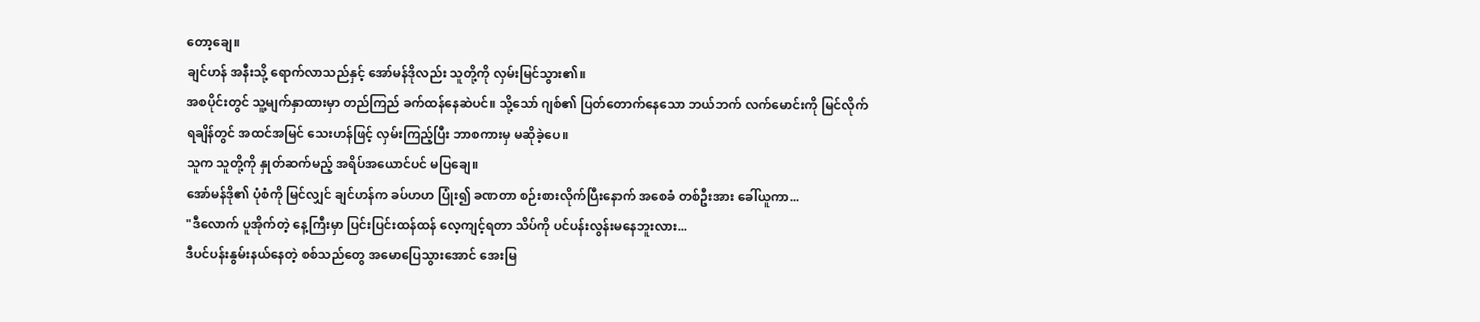တော့ချေ။
ချင်ဟန် အနီးသို့ ရောက်လာသည်နှင့် အော်မန်ဒိုလည်း သူတို့ကို လှမ်းမြင်သွား၏။
အစပိုင်းတွင် သူ့မျက်နှာထားမှာ တည်ကြည် ခက်ထန်နေဆဲပင်။ သို့သော် ဂျစ်၏ ပြတ်တောက်နေသော ဘယ်ဘက် လက်မောင်းကို မြင်လိုက်ရချိန်တွင် အထင်အမြင် သေးဟန်ဖြင့် လှမ်းကြည့်ပြီး ဘာစကားမှ မဆိုခဲ့ပေ။
သူက သူတို့ကို နှုတ်ဆက်မည့် အရိပ်အယောင်ပင် မပြချေ။
အော်မန်ဒို၏ ပုံစံကို မြင်လျှင် ချင်ဟန်က ခပ်ဟဟ ပြုံး၍ ခဏတာ စဉ်းစားလိုက်ပြီးနောက် အစေခံ တစ်ဦးအား ခေါ်ယူကာ...
"ဒီလောက် ပူအိုက်တဲ့ နေ့ကြီးမှာ ပြင်းပြင်းထန်ထန် လေ့ကျင့်ရတာ သိပ်ကို ပင်ပန်းလွန်းမနေဘူးလား...
ဒီပင်ပန်းနွမ်းနယ်နေတဲ့ စစ်သည်တွေ အမောပြေသွားအောင် အေးမြ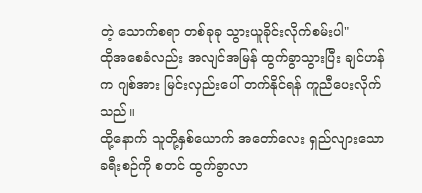တဲ့ သောက်စရာ တစ်ခုခု သွားယူခိုင်းလိုက်စမ်းပါ"
ထိုအစေခံလည်း အလျင်အမြန် ထွက်ခွာသွားပြီး ချင်ဟန်က ဂျစ်အား မြင်းလှည်းပေါ် တက်နိုင်ရန် ကူညီပေးလိုက်သည်။
ထို့နောက် သူတို့နှစ်ယောက် အတော်လေး ရှည်လျားသော ခရီးစဉ်ကို စတင် ထွက်ခွာလာ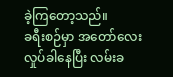ခဲ့ကြတော့သည်။
ခရီးစဉ်မှာ အတော်လေး လှုပ်ခါနေပြီး လမ်းခ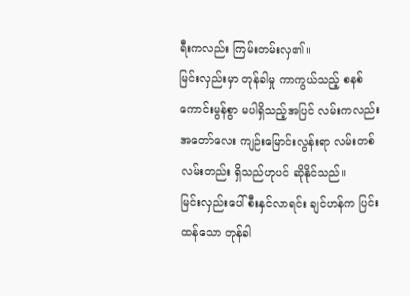ရီးကလည်း ကြမ်းတမ်းလှ၏။
မြင်းလှည်းမှာ တုန်ခါမှု ကာကွယ်သည့် စနစ် ကောင်းမွန်စွာ မပါရှိသည့်အပြင် လမ်းကလည်း အတော်လေး ကျဉ်းမြောင်းလွန်းရာ လမ်းတစ်လမ်းတည်း ရှိသည်ဟုပင် ဆိုနိုင်သည်။
မြင်းလှည်းပေါ် စီးနှင်လာရင်း ချင်ဟန်က ပြင်းထန်သော တုန်ခါ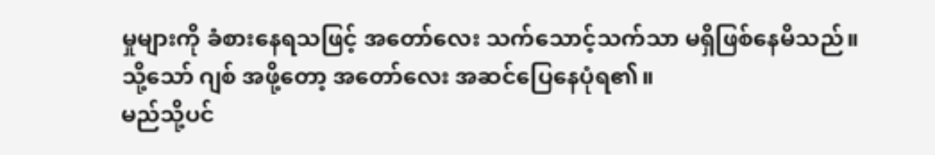မှုများကို ခံစားနေရသဖြင့် အတော်လေး သက်သောင့်သက်သာ မရှိဖြစ်နေမိသည်။
သို့သော် ဂျစ် အဖို့တော့ အတော်လေး အဆင်ပြေနေပုံရ၏။
မည်သို့ပင်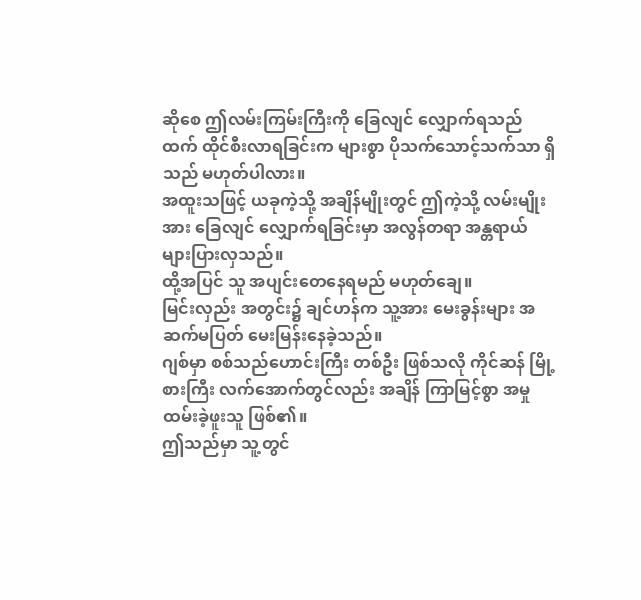ဆိုစေ ဤလမ်းကြမ်းကြီးကို ခြေလျင် လျှောက်ရသည်ထက် ထိုင်စီးလာရခြင်းက များစွာ ပိုသက်သောင့်သက်သာ ရှိသည် မဟုတ်ပါလား။
အထူးသဖြင့် ယခုကဲ့သို့ အချိန်မျိုးတွင် ဤကဲ့သို့ လမ်းမျိုးအား ခြေလျင် လျှောက်ရခြင်းမှာ အလွန်တရာ အန္တရာယ် များပြားလှသည်။
ထို့အပြင် သူ အပျင်းတေနေရမည် မဟုတ်ချေ။
မြင်းလှည်း အတွင်း၌ ချင်ဟန်က သူ့အား မေးခွန်းများ အဆက်မပြတ် မေးမြန်းနေခဲ့သည်။
ဂျစ်မှာ စစ်သည်ဟောင်းကြီး တစ်ဦး ဖြစ်သလို ကိုင်ဆန် မြို့စားကြီး လက်အောက်တွင်လည်း အချိန် ကြာမြင့်စွာ အမှုထမ်းခဲ့ဖူးသူ ဖြစ်၏။
ဤသည်မှာ သူ့တွင်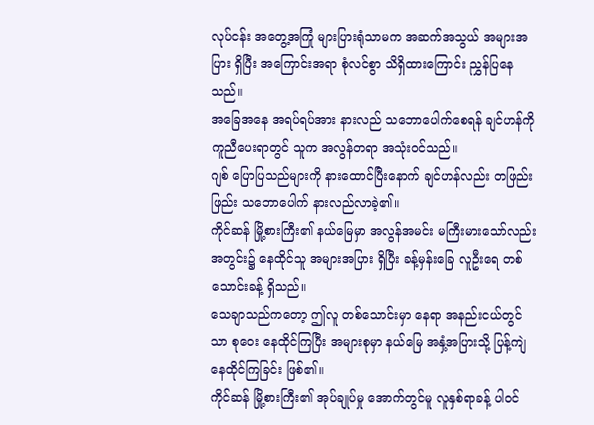လုပ်ငန်း အတွေ့အကြုံ များပြားရုံသာမက အဆက်အသွယ် အများအပြား ရှိပြီး အကြောင်းအရာ စုံလင်စွာ သိရှိထားကြောင်း ညွှန်ပြနေသည်။
အခြေအနေ အရပ်ရပ်အား နားလည် သဘောပေါက်စေရန် ချင်ဟန်ကို ကူညီပေးရာတွင် သူက အလွန်တရာ အသုံးဝင်သည်။
ဂျစ် ပြောပြသည်များကို နားထောင်ပြီးနောက် ချင်ဟန်လည်း တဖြည်းဖြည်း သဘောပေါက် နားလည်လာခဲ့၏။
ကိုင်ဆန် မြို့စားကြီး၏ နယ်မြေမှာ အလွန်အမင်း မကြီးမားသော်လည်း အတွင်း၌ နေထိုင်သူ အများအပြား ရှိပြီး ခန့်မှန်းခြေ လူဦးရေ တစ်သောင်းခန့် ရှိသည်။
သေချာသည်ကတော့ ဤလူ တစ်သောင်းမှာ နေရာ အနည်းငယ်တွင်သာ စုဝေး နေထိုင်ကြပြီး အများစုမှာ နယ်မြေ အနှံ့အပြားသို့ ပြန့်ကျဲ နေထိုင်ကြခြင်း ဖြစ်၏။
ကိုင်ဆန် မြို့စားကြီး၏ အုပ်ချုပ်မှု အောက်တွင်မူ လူနှစ်ရာခန့် ပါဝင်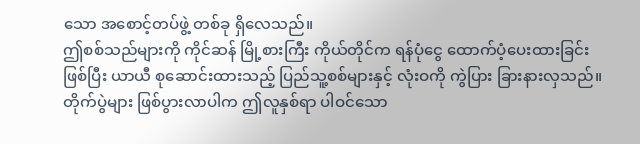သော အစောင့်တပ်ဖွဲ့ တစ်ခု ရှိလေသည်။
ဤစစ်သည်များကို ကိုင်ဆန် မြို့စားကြီး ကိုယ်တိုင်က ရန်ပုံငွေ ထောက်ပံ့ပေးထားခြင်း ဖြစ်ပြီး ယာယီ စုဆောင်းထားသည့် ပြည်သူ့စစ်များနှင့် လုံးဝကို ကွဲပြား ခြားနားလှသည်။
တိုက်ပွဲများ ဖြစ်ပွားလာပါက ဤလူနှစ်ရာ ပါဝင်သော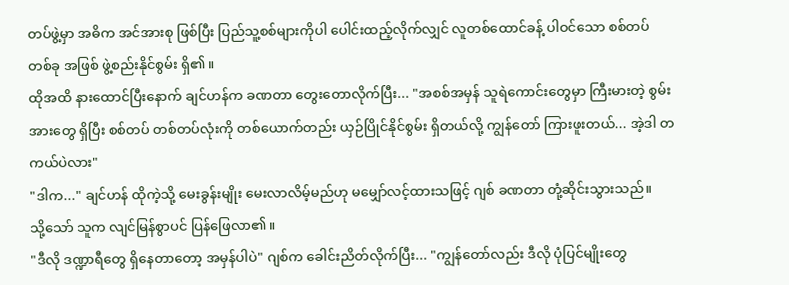တပ်ဖွဲ့မှာ အဓိက အင်အားစု ဖြစ်ပြီး ပြည်သူ့စစ်များကိုပါ ပေါင်းထည့်လိုက်လျှင် လူတစ်ထောင်ခန့် ပါဝင်သော စစ်တပ် တစ်ခု အဖြစ် ဖွဲ့စည်းနိုင်စွမ်း ရှိ၏။
ထိုအထိ နားထောင်ပြီးနောက် ချင်ဟန်က ခဏတာ တွေးတောလိုက်ပြီး... "အစစ်အမှန် သူရဲကောင်းတွေမှာ ကြီးမားတဲ့ စွမ်းအားတွေ ရှိပြီး စစ်တပ် တစ်တပ်လုံးကို တစ်ယောက်တည်း ယှဉ်ပြိုင်နိုင်စွမ်း ရှိတယ်လို့ ကျွန်တော် ကြားဖူးတယ်... အဲ့ဒါ တကယ်ပဲလား"
"ဒါက..." ချင်ဟန် ထိုကဲ့သို့ မေးခွန်းမျိုး မေးလာလိမ့်မည်ဟု မမျှော်လင့်ထားသဖြင့် ဂျစ် ခဏတာ တုံ့ဆိုင်းသွားသည်။
သို့သော် သူက လျင်မြန်စွာပင် ပြန်ဖြေလာ၏။
"ဒီလို ဒဏ္ဍာရီတွေ ရှိနေတာတော့ အမှန်ပါပဲ" ဂျစ်က ခေါင်းညိတ်လိုက်ပြီး... "ကျွန်တော်လည်း ဒီလို ပုံပြင်မျိုးတွေ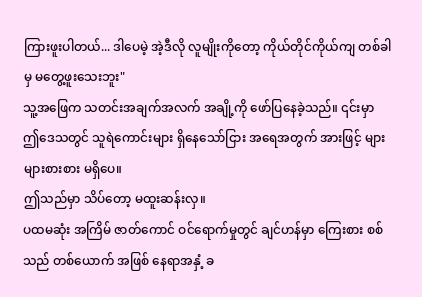ကြားဖူးပါတယ်... ဒါပေမဲ့ အဲ့ဒီလို လူမျိုးကိုတော့ ကိုယ်တိုင်ကိုယ်ကျ တစ်ခါမှ မတွေ့ဖူးသေးဘူး"
သူ့အဖြေက သတင်းအချက်အလက် အချို့ကို ဖော်ပြနေခဲ့သည်။ ၎င်းမှာ ဤဒေသတွင် သူရဲကောင်းများ ရှိနေသော်ငြား အရေအတွက် အားဖြင့် များများစားစား မရှိပေ။
ဤသည်မှာ သိပ်တော့ မထူးဆန်းလှ။
ပထမဆုံး အကြိမ် ဇာတ်ကောင် ဝင်ရောက်မှုတွင် ချင်ဟန်မှာ ကြေးစား စစ်သည် တစ်ယောက် အဖြစ် နေရာအနှံ့ ခ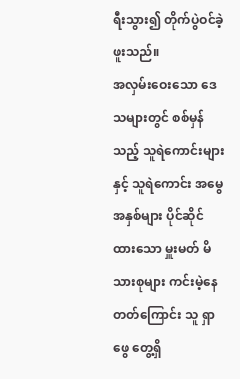ရီးသွား၍ တိုက်ပွဲဝင်ခဲ့ဖူးသည်။
အလှမ်းဝေးသော ဒေသများတွင် စစ်မှန်သည့် သူရဲကောင်းများနှင့် သူရဲကောင်း အမွေအနှစ်များ ပိုင်ဆိုင်ထားသော မှူးမတ် မိသားစုများ ကင်းမဲ့နေတတ်ကြောင်း သူ ရှာဖွေ တွေ့ရှိ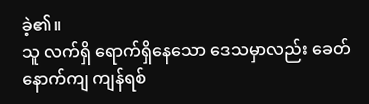ခဲ့၏။
သူ လက်ရှိ ရောက်ရှိနေသော ဒေသမှာလည်း ခေတ်နောက်ကျ ကျန်ရစ်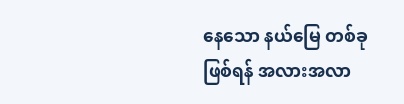နေသော နယ်မြေ တစ်ခု ဖြစ်ရန် အလားအလာ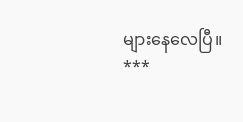များနေလေပြီ။
***